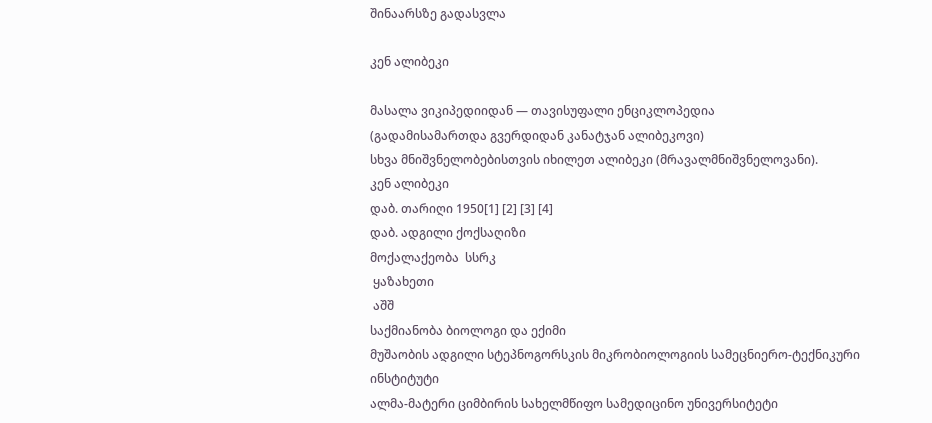შინაარსზე გადასვლა

კენ ალიბეკი

მასალა ვიკიპედიიდან — თავისუფალი ენციკლოპედია
(გადამისამართდა გვერდიდან კანატჯან ალიბეკოვი)
სხვა მნიშვნელობებისთვის იხილეთ ალიბეკი (მრავალმნიშვნელოვანი).
კენ ალიბეკი
დაბ. თარიღი 1950[1] [2] [3] [4]
დაბ. ადგილი ქოქსაღიზი
მოქალაქეობა  სსრკ
 ყაზახეთი
 აშშ
საქმიანობა ბიოლოგი და ექიმი
მუშაობის ადგილი სტეპნოგორსკის მიკრობიოლოგიის სამეცნიერო-ტექნიკური ინსტიტუტი
ალმა-მატერი ციმბირის სახელმწიფო სამედიცინო უნივერსიტეტი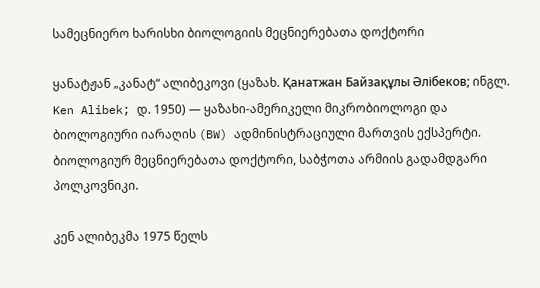სამეცნიერო ხარისხი ბიოლოგიის მეცნიერებათა დოქტორი

ყანატჟან „კანატ“ ალიბეკოვი (ყაზახ. Қанатжан Байзақұлы Әлібеков; ინგლ. Ken Alibek; დ. 1950) — ყაზახი-ამერიკელი მიკრობიოლოგი და ბიოლოგიური იარაღის (BW) ადმინისტრაციული მართვის ექსპერტი. ბიოლოგიურ მეცნიერებათა დოქტორი, საბჭოთა არმიის გადამდგარი პოლკოვნიკი.

კენ ალიბეკმა 1975 წელს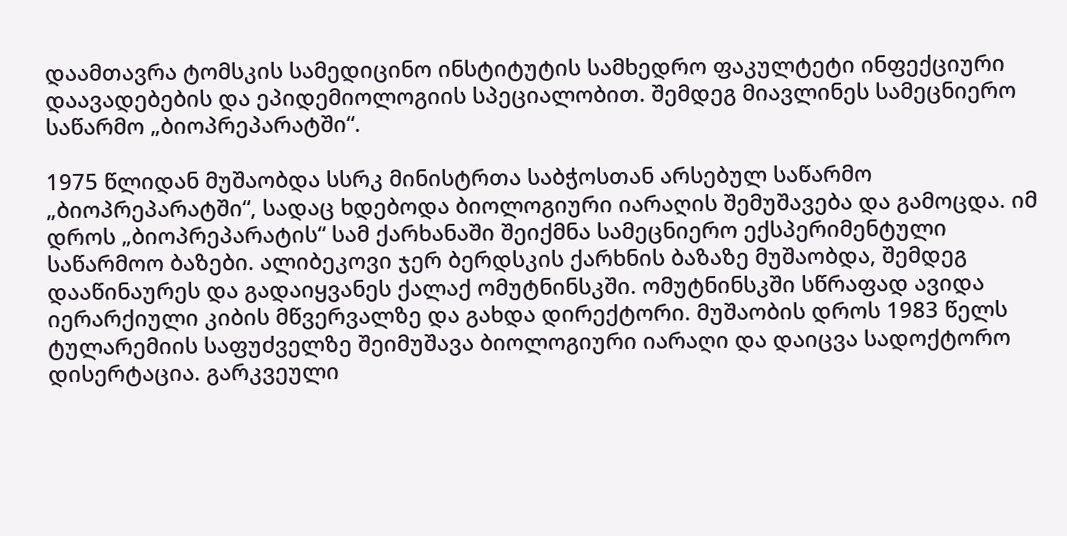დაამთავრა ტომსკის სამედიცინო ინსტიტუტის სამხედრო ფაკულტეტი ინფექციური დაავადებების და ეპიდემიოლოგიის სპეციალობით. შემდეგ მიავლინეს სამეცნიერო საწარმო „ბიოპრეპარატში“.

1975 წლიდან მუშაობდა სსრკ მინისტრთა საბჭოსთან არსებულ საწარმო „ბიოპრეპარატში“, სადაც ხდებოდა ბიოლოგიური იარაღის შემუშავება და გამოცდა. იმ დროს „ბიოპრეპარატის“ სამ ქარხანაში შეიქმნა სამეცნიერო ექსპერიმენტული საწარმოო ბაზები. ალიბეკოვი ჯერ ბერდსკის ქარხნის ბაზაზე მუშაობდა, შემდეგ დააწინაურეს და გადაიყვანეს ქალაქ ომუტნინსკში. ომუტნინსკში სწრაფად ავიდა იერარქიული კიბის მწვერვალზე და გახდა დირექტორი. მუშაობის დროს 1983 წელს ტულარემიის საფუძველზე შეიმუშავა ბიოლოგიური იარაღი და დაიცვა სადოქტორო დისერტაცია. გარკვეული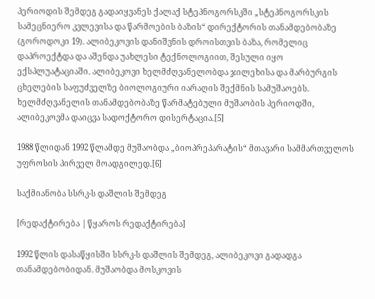პერიოდის შემდეგ გადაიყვანეს ქალაქ სტეპნოგორსკში „სტეპნოგორსკის სამეცნიერო კვლევისა და წარმოების ბაზის“ დირექტორის თანამდებობაზე (გოროდოკი 19). ალიბეკოვის დანიშვნის დროისთვის ბაზა, რომელიც დაპროექტდა და აშენდა უახლესი ტექნოლოგიით, შესული იყო ექსპლუატაციაში. ალიბეკოვი ხელმძღვანელობდა ჯილეხისა და მარბურგის ცხელების საფუძველზე ბიოლოგიური იარაღის შექმნის სამუშაოებს. ხელმძღვანელის თანამდებობაზე წარმატებული მუშაობის პერიოდში, ალიბეკოვმა დაიცვა სადოქტორო დისერტაცია.[5]

1988 წლიდან 1992 წლამდე მუშაობდა „ბიოპრეპარატის“ მთავარი სამმართველოს უფროსის პირველ მოადგილედ.[6]

საქმიანობა სსრკ-ს დაშლის შემდეგ

[რედაქტირება | წყაროს რედაქტირება]

1992 წლის დასაწყისში სსრკ-ს დაშლის შემდეგ, ალიბეკოვი გადადგა თანამდებობიდან. მუშაობდა მოსკოვის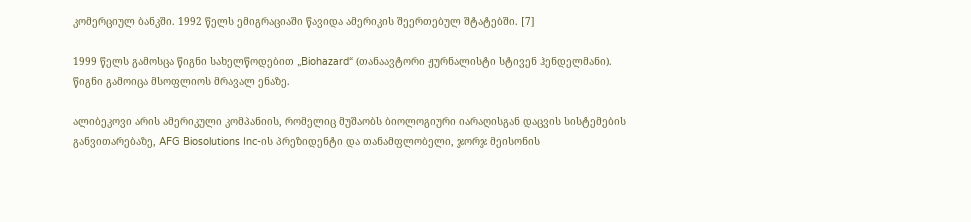კომერციულ ბანკში. 1992 წელს ემიგრაციაში წავიდა ამერიკის შეერთებულ შტატებში. [7]

1999 წელს გამოსცა წიგნი სახელწოდებით „Biohazard“ (თანაავტორი ჟურნალისტი სტივენ ჰენდელმანი). წიგნი გამოიცა მსოფლიოს მრავალ ენაზე.

ალიბეკოვი არის ამერიკული კომპანიის, რომელიც მუშაობს ბიოლოგიური იარაღისგან დაცვის სისტემების განვითარებაზე, AFG Biosolutions Inc-ის პრეზიდენტი და თანამფლობელი, ჯორჯ მეისონის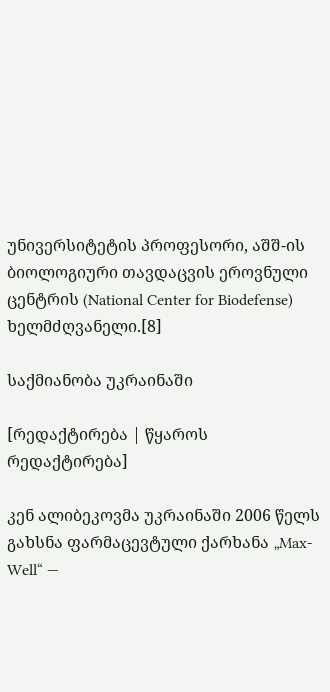უნივერსიტეტის პროფესორი, აშშ-ის ბიოლოგიური თავდაცვის ეროვნული ცენტრის (National Center for Biodefense) ხელმძღვანელი.[8]

საქმიანობა უკრაინაში

[რედაქტირება | წყაროს რედაქტირება]

კენ ალიბეკოვმა უკრაინაში 2006 წელს გახსნა ფარმაცევტული ქარხანა „Max-Well“ —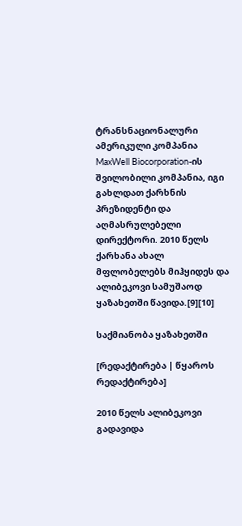ტრანსნაციონალური ამერიკული კომპანია MaxWell Biocorporation-ის შვილობილი კომპანია, იგი გახლდათ ქარხნის პრეზიდენტი და აღმასრულებელი დირექტორი. 2010 წელს ქარხანა ახალ მფლობელებს მიჰყიდეს და ალიბეკოვი სამუშაოდ ყაზახეთში წავიდა.[9][10]

საქმიანობა ყაზახეთში

[რედაქტირება | წყაროს რედაქტირება]

2010 წელს ალიბეკოვი გადავიდა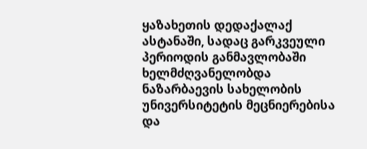ყაზახეთის დედაქალაქ ასტანაში, სადაც გარკვეული პერიოდის განმავლობაში ხელმძღვანელობდა ნაზარბაევის სახელობის უნივერსიტეტის მეცნიერებისა და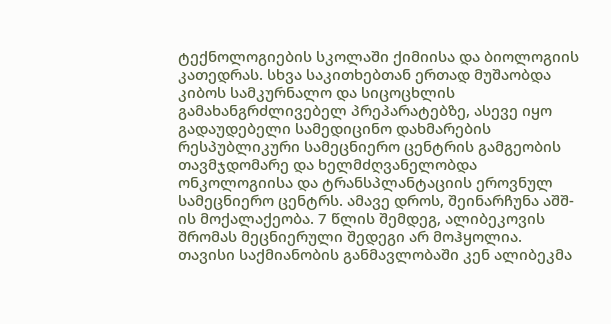ტექნოლოგიების სკოლაში ქიმიისა და ბიოლოგიის კათედრას. სხვა საკითხებთან ერთად მუშაობდა კიბოს სამკურნალო და სიცოცხლის გამახანგრძლივებელ პრეპარატებზე, ასევე იყო გადაუდებელი სამედიცინო დახმარების რესპუბლიკური სამეცნიერო ცენტრის გამგეობის თავმჯდომარე და ხელმძღვანელობდა ონკოლოგიისა და ტრანსპლანტაციის ეროვნულ სამეცნიერო ცენტრს. ამავე დროს, შეინარჩუნა აშშ-ის მოქალაქეობა. 7 წლის შემდეგ, ალიბეკოვის შრომას მეცნიერული შედეგი არ მოჰყოლია. თავისი საქმიანობის განმავლობაში კენ ალიბეკმა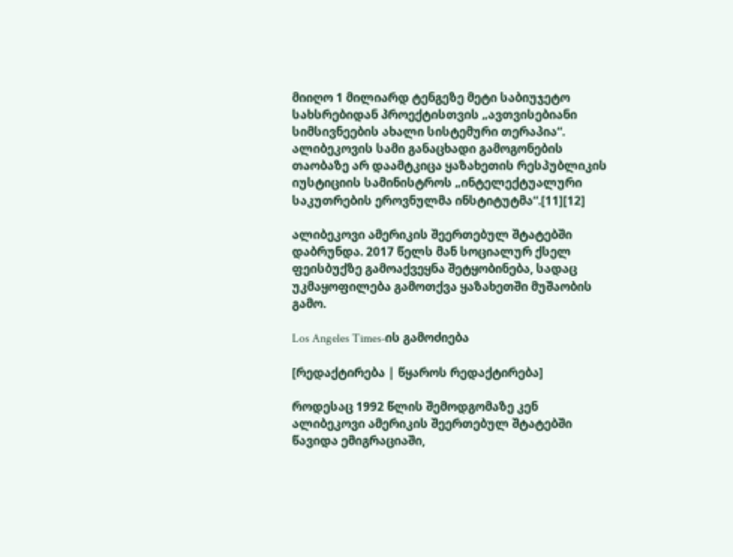მიიღო 1 მილიარდ ტენგეზე მეტი საბიუჯეტო სახსრებიდან პროექტისთვის „ავთვისებიანი სიმსივნეების ახალი სისტემური თერაპია“.  ალიბეკოვის სამი განაცხადი გამოგონების თაობაზე არ დაამტკიცა ყაზახეთის რესპუბლიკის იუსტიციის სამინისტროს „ინტელექტუალური საკუთრების ეროვნულმა ინსტიტუტმა“.[11][12]

ალიბეკოვი ამერიკის შეერთებულ შტატებში დაბრუნდა. 2017 წელს მან სოციალურ ქსელ ფეისბუქზე გამოაქვეყნა შეტყობინება, სადაც უკმაყოფილება გამოთქვა ყაზახეთში მუშაობის გამო.

Los Angeles Times-ის გამოძიება

[რედაქტირება | წყაროს რედაქტირება]

როდესაც 1992 წლის შემოდგომაზე კენ ალიბეკოვი ამერიკის შეერთებულ შტატებში წავიდა ემიგრაციაში,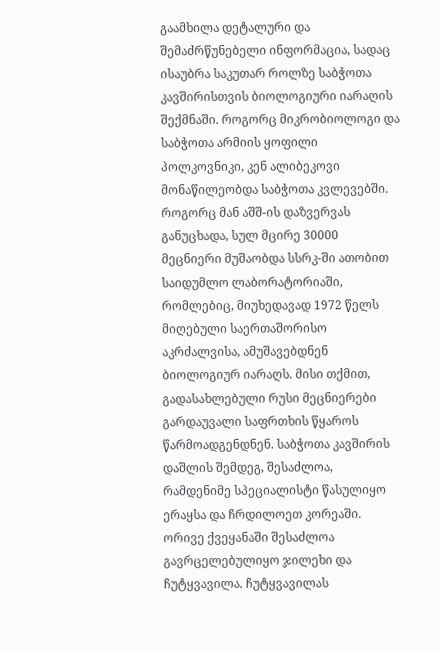გაამხილა დეტალური და შემაძრწუნებელი ინფორმაცია, სადაც ისაუბრა საკუთარ როლზე საბჭოთა კავშირისთვის ბიოლოგიური იარაღის შექმნაში. როგორც მიკრობიოლოგი და საბჭოთა არმიის ყოფილი პოლკოვნიკი, კენ ალიბეკოვი  მონაწილეობდა საბჭოთა კვლევებში. როგორც მან აშშ-ის დაზვერვას განუცხადა, სულ მცირე 30000 მეცნიერი მუშაობდა სსრკ-ში ათობით საიდუმლო ლაბორატორიაში, რომლებიც, მიუხედავად 1972 წელს მიღებული საერთაშორისო აკრძალვისა, ამუშავებდნენ ბიოლოგიურ იარაღს. მისი თქმით, გადასახლებული რუსი მეცნიერები გარდაუვალი საფრთხის წყაროს წარმოადგენდნენ. საბჭოთა კავშირის დაშლის შემდეგ, შესაძლოა, რამდენიმე სპეციალისტი წასულიყო ერაყსა და ჩრდილოეთ კორეაში. ორივე ქვეყანაში შესაძლოა გავრცელებულიყო ჯილეხი და ჩუტყვავილა. ჩუტყვავილას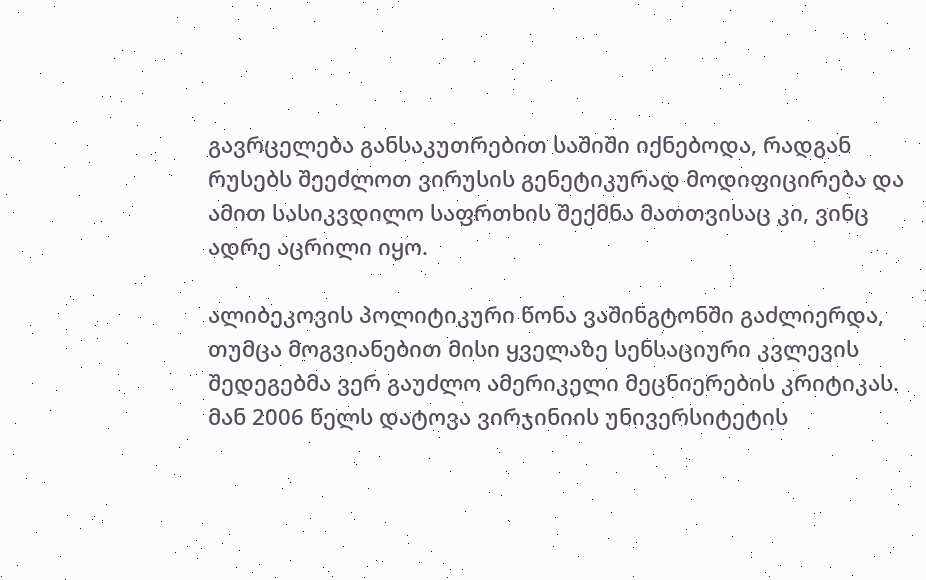გავრცელება განსაკუთრებით საშიში იქნებოდა, რადგან რუსებს შეეძლოთ ვირუსის გენეტიკურად მოდიფიცირება და ამით სასიკვდილო საფრთხის შექმნა მათთვისაც კი, ვინც ადრე აცრილი იყო.

ალიბეკოვის პოლიტიკური წონა ვაშინგტონში გაძლიერდა, თუმცა მოგვიანებით მისი ყველაზე სენსაციური კვლევის შედეგებმა ვერ გაუძლო ამერიკელი მეცნიერების კრიტიკას. მან 2006 წელს დატოვა ვირჯინიის უნივერსიტეტის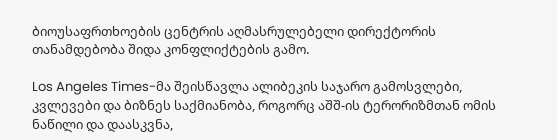ბიოუსაფრთხოების ცენტრის აღმასრულებელი დირექტორის თანამდებობა შიდა კონფლიქტების გამო.

Los Angeles Times-მა შეისწავლა ალიბეკის საჯარო გამოსვლები, კვლევები და ბიზნეს საქმიანობა, როგორც აშშ-ის ტერორიზმთან ომის ნაწილი და დაასკვნა,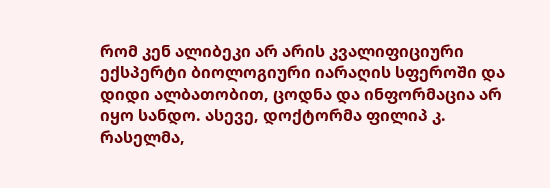რომ კენ ალიბეკი არ არის კვალიფიციური ექსპერტი ბიოლოგიური იარაღის სფეროში და დიდი ალბათობით, ცოდნა და ინფორმაცია არ იყო სანდო. ასევე, დოქტორმა ფილიპ კ. რასელმა,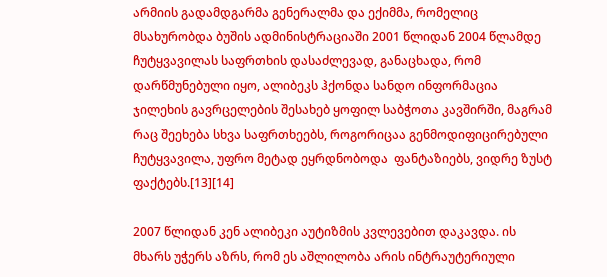არმიის გადამდგარმა გენერალმა და ექიმმა, რომელიც მსახურობდა ბუშის ადმინისტრაციაში 2001 წლიდან 2004 წლამდე ჩუტყვავილას საფრთხის დასაძლევად, განაცხადა, რომ დარწმუნებული იყო, ალიბეკს ჰქონდა სანდო ინფორმაცია ჯილეხის გავრცელების შესახებ ყოფილ საბჭოთა კავშირში, მაგრამ რაც შეეხება სხვა საფრთხეებს, როგორიცაა გენმოდიფიცირებული ჩუტყვავილა, უფრო მეტად ეყრდნობოდა  ფანტაზიებს, ვიდრე ზუსტ ფაქტებს.[13][14]

2007 წლიდან კენ ალიბეკი აუტიზმის კვლევებით დაკავდა. ის მხარს უჭერს აზრს, რომ ეს აშლილობა არის ინტრაუტერიული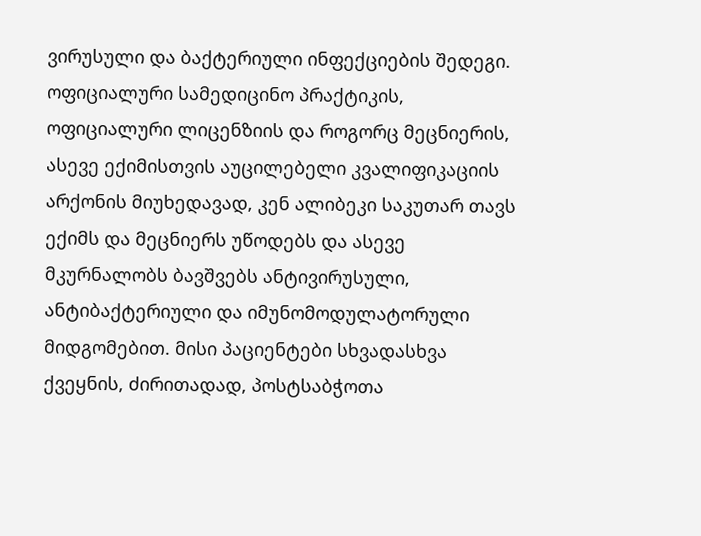ვირუსული და ბაქტერიული ინფექციების შედეგი. ოფიციალური სამედიცინო პრაქტიკის, ოფიციალური ლიცენზიის და როგორც მეცნიერის, ასევე ექიმისთვის აუცილებელი კვალიფიკაციის არქონის მიუხედავად, კენ ალიბეკი საკუთარ თავს ექიმს და მეცნიერს უწოდებს და ასევე მკურნალობს ბავშვებს ანტივირუსული, ანტიბაქტერიული და იმუნომოდულატორული მიდგომებით. მისი პაციენტები სხვადასხვა ქვეყნის, ძირითადად, პოსტსაბჭოთა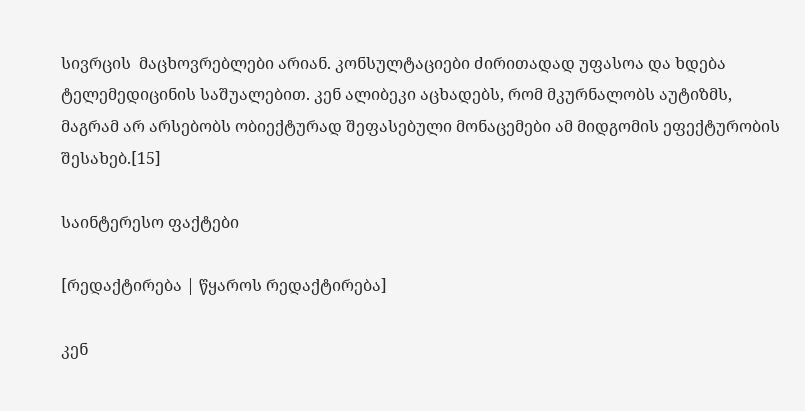სივრცის  მაცხოვრებლები არიან. კონსულტაციები ძირითადად უფასოა და ხდება ტელემედიცინის საშუალებით. კენ ალიბეკი აცხადებს, რომ მკურნალობს აუტიზმს, მაგრამ არ არსებობს ობიექტურად შეფასებული მონაცემები ამ მიდგომის ეფექტურობის შესახებ.[15]

საინტერესო ფაქტები

[რედაქტირება | წყაროს რედაქტირება]

კენ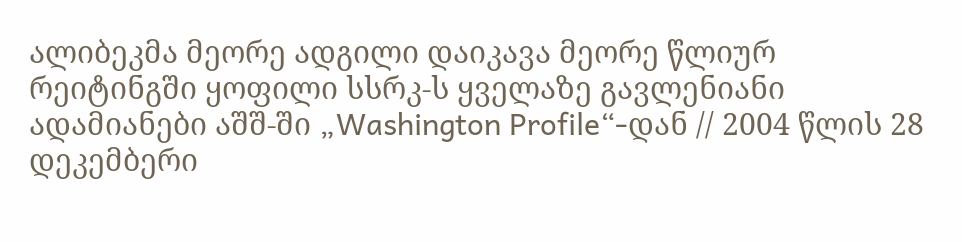ალიბეკმა მეორე ადგილი დაიკავა მეორე წლიურ რეიტინგში ყოფილი სსრკ-ს ყველაზე გავლენიანი ადამიანები აშშ-ში „Washington Profile“-დან // 2004 წლის 28 დეკემბერი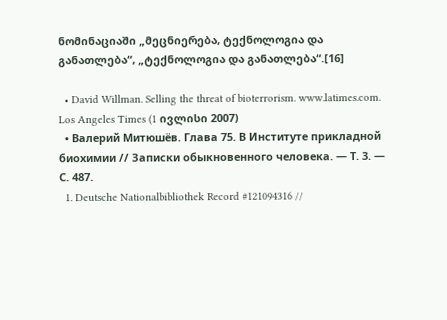ნომინაციაში „მეცნიერება, ტექნოლოგია და განათლება“, „ტექნოლოგია და განათლება“.[16]

  • David Willman. Selling the threat of bioterrorism. www.latimes.com. Los Angeles Times (1 ივლისი 2007)
  • Валерий Митюшёв. Глава 75. В Институте прикладной биохимии // Записки обыкновенного человека. — Т. 3. — С. 487.
  1. Deutsche Nationalbibliothek Record #121094316 //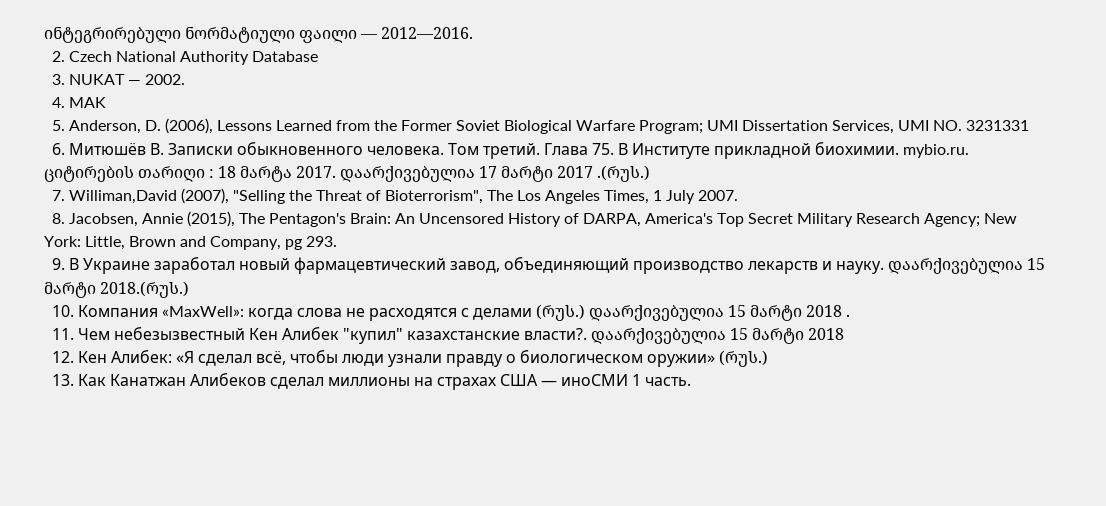ინტეგრირებული ნორმატიული ფაილი — 2012—2016.
  2. Czech National Authority Database
  3. NUKAT — 2002.
  4. MAK
  5. Anderson, D. (2006), Lessons Learned from the Former Soviet Biological Warfare Program; UMI Dissertation Services, UMI NO. 3231331
  6. Митюшёв В. Записки обыкновенного человека. Том третий. Глава 75. В Институте прикладной биохимии. mybio.ru. ციტირების თარიღი : 18 მარტა 2017. დაარქივებულია 17 მარტი 2017 .(რუს.)
  7. Williman,David (2007), "Selling the Threat of Bioterrorism", The Los Angeles Times, 1 July 2007.
  8. Jacobsen, Annie (2015), The Pentagon's Brain: An Uncensored History of DARPA, America's Top Secret Military Research Agency; New York: Little, Brown and Company, pg 293.
  9. В Украине заработал новый фармацевтический завод, объединяющий производство лекарств и науку. დაარქივებულია 15 მარტი 2018.(რუს.)
  10. Компания «MaxWell»: когда слова не расходятся с делами (რუს.) დაარქივებულია 15 მარტი 2018 .
  11. Чем небезызвестный Кен Алибек "купил" казахстанские власти?. დაარქივებულია 15 მარტი 2018
  12. Кен Алибек: «Я сделал всё, чтобы люди узнали правду о биологическом оружии» (რუს.)
  13. Как Канатжан Алибеков сделал миллионы на страхах США — иноСМИ 1 часть.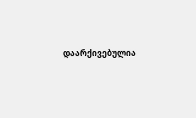დაარქივებულია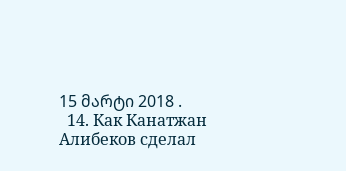15 მარტი 2018 .
  14. Как Канатжан Алибеков сделал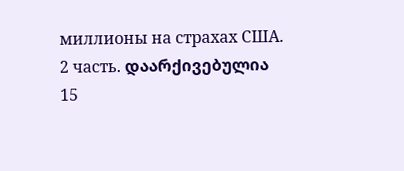миллионы на страхах США. 2 часть. დაარქივებულია 15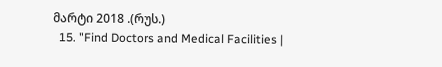მარტი 2018 .(რუს.)
  15. "Find Doctors and Medical Facilities |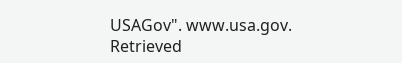USAGov". www.usa.gov. Retrieved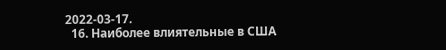2022-03-17.
  16. Наиболее влиятельные в США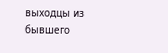выходцы из бывшего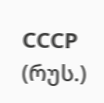СССР (რუს.)